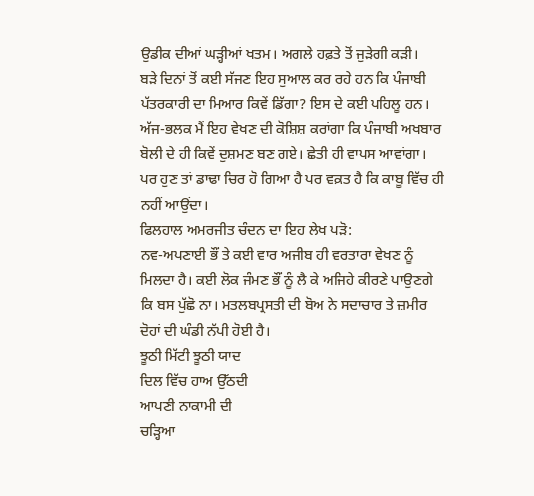ਉਡੀਕ ਦੀਆਂ ਘੜ੍ਹੀਆਂ ਖਤਮ। ਅਗਲੇ ਹਫ਼ਤੇ ਤੋਂ ਜੁੜੇਗੀ ਕੜੀ।
ਬੜੇ ਦਿਨਾਂ ਤੋਂ ਕਈ ਸੱਜਣ ਇਹ ਸੁਆਲ ਕਰ ਰਹੇ ਹਨ ਕਿ ਪੰਜਾਬੀ ਪੱਤਰਕਾਰੀ ਦਾ ਮਿਆਰ ਕਿਵੇਂ ਡਿੱਗਾ? ਇਸ ਦੇ ਕਈ ਪਹਿਲੂ ਹਨ। ਅੱਜ-ਭਲਕ ਮੈਂ ਇਹ ਵੇਖਣ ਦੀ ਕੋਸ਼ਿਸ਼ ਕਰਾਂਗਾ ਕਿ ਪੰਜਾਬੀ ਅਖਬਾਰ ਬੋਲੀ ਦੇ ਹੀ ਕਿਵੇਂ ਦੁਸ਼ਮਣ ਬਣ ਗਏ। ਛੇਤੀ ਹੀ ਵਾਪਸ ਆਵਾਂਗਾ। ਪਰ ਹੁਣ ਤਾਂ ਡਾਢਾ ਚਿਰ ਹੋ ਗਿਆ ਹੈ ਪਰ ਵਕ਼ਤ ਹੈ ਕਿ ਕਾਬੂ ਵਿੱਚ ਹੀ ਨਹੀਂ ਆਉਂਦਾ।
ਫਿਲਹਾਲ ਅਮਰਜੀਤ ਚੰਦਨ ਦਾ ਇਹ ਲੇਖ ਪੜੋ:
ਨਵ-ਅਪਣਾਈ ਭੌਂ ਤੇ ਕਈ ਵਾਰ ਅਜੀਬ ਹੀ ਵਰਤਾਰਾ ਵੇਖਣ ਨੂੰ ਮਿਲਦਾ ਹੈ। ਕਈ ਲੋਕ ਜੰਮਣ ਭੌਂ ਨੂੰ ਲੈ ਕੇ ਅਜਿਹੇ ਕੀਰਣੇ ਪਾਉਣਗੇ ਕਿ ਬਸ ਪੁੱਛੋ ਨਾ। ਮਤਲਬਪ੍ਰਸਤੀ ਦੀ ਬੋਅ ਨੇ ਸਦਾਚਾਰ ਤੇ ਜ਼ਮੀਰ ਦੋਹਾਂ ਦੀ ਘੰਡੀ ਨੱਪੀ ਹੋਈ ਹੈ।
ਝੂਠੀ ਮਿੱਟੀ ਝੂਠੀ ਯਾਦ
ਦਿਲ ਵਿੱਚ ਹਾਅ ਉੱਠਦੀ
ਆਪਣੀ ਨਾਕਾਮੀ ਦੀ
ਚੜ੍ਹਿਆ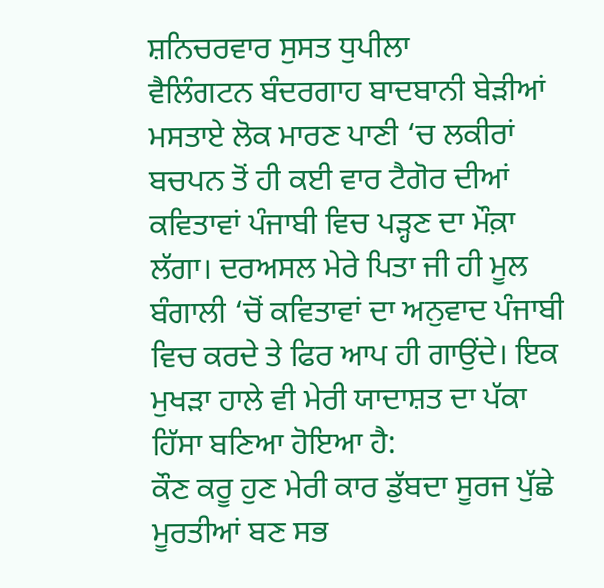ਸ਼ਨਿਚਰਵਾਰ ਸੁਸਤ ਧੁਪੀਲਾ
ਵੈਲਿੰਗਟਨ ਬੰਦਰਗਾਹ ਬਾਦਬਾਨੀ ਬੇੜੀਆਂ
ਮਸਤਾਏ ਲੋਕ ਮਾਰਣ ਪਾਣੀ ‘ਚ ਲਕੀਰਾਂ
ਬਚਪਨ ਤੋਂ ਹੀ ਕਈ ਵਾਰ ਟੈਗੋਰ ਦੀਆਂ ਕਵਿਤਾਵਾਂ ਪੰਜਾਬੀ ਵਿਚ ਪੜ੍ਹਣ ਦਾ ਮੌਕ਼ਾ ਲੱਗਾ। ਦਰਅਸਲ ਮੇਰੇ ਪਿਤਾ ਜੀ ਹੀ ਮੂਲ ਬੰਗਾਲੀ ‘ਚੋਂ ਕਵਿਤਾਵਾਂ ਦਾ ਅਨੁਵਾਦ ਪੰਜਾਬੀ ਵਿਚ ਕਰਦੇ ਤੇ ਫਿਰ ਆਪ ਹੀ ਗਾਉਂਦੇ। ਇਕ ਮੁਖੜਾ ਹਾਲੇ ਵੀ ਮੇਰੀ ਯਾਦਾਸ਼ਤ ਦਾ ਪੱਕਾ ਹਿੱਸਾ ਬਣਿਆ ਹੋਇਆ ਹੈ:
ਕੌਣ ਕਰੂ ਹੁਣ ਮੇਰੀ ਕਾਰ ਡੁੱਬਦਾ ਸੂਰਜ ਪੁੱਛੇ
ਮੂਰਤੀਆਂ ਬਣ ਸਭ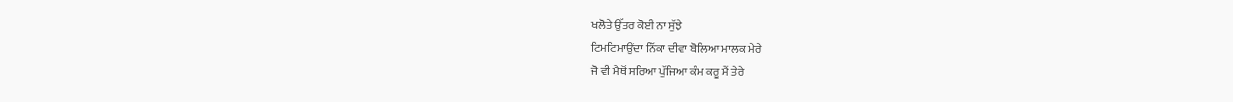ਖਲੋਤੇ ਉੱਤਰ ਕੋਈ ਨਾ ਸੁੱਝੇ
ਟਿਮਟਿਮਾਉਂਦਾ ਨਿੱਕਾ ਦੀਵਾ ਬੋਲਿਆ ਮਾਲਕ ਮੇਰੇ
ਜੋ ਵੀ ਮੈਥੋਂ ਸਰਿਆ ਪੁੱਜਿਆ ਕੰਮ ਕਰੂ ਮੈਂ ਤੇਰੇ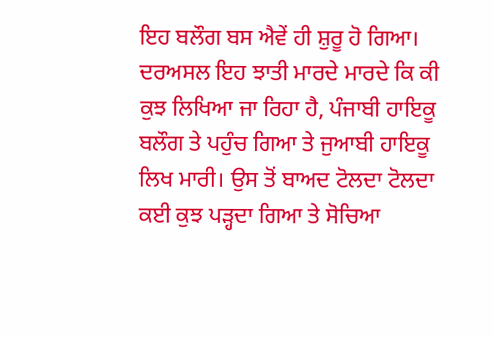ਇਹ ਬਲੌਗ ਬਸ ਐਵੇਂ ਹੀ ਸ਼ੁਰੂ ਹੋ ਗਿਆ। ਦਰਅਸਲ ਇਹ ਝਾਤੀ ਮਾਰਦੇ ਮਾਰਦੇ ਕਿ ਕੀ ਕੁਝ ਲਿਖਿਆ ਜਾ ਰਿਹਾ ਹੈ, ਪੰਜਾਬੀ ਹਾਇਕੂ ਬਲੌਗ ਤੇ ਪਹੁੰਚ ਗਿਆ ਤੇ ਜੁਆਬੀ ਹਾਇਕੂ ਲਿਖ ਮਾਰੀ। ਉਸ ਤੋਂ ਬਾਅਦ ਟੋਲਦਾ ਟੋਲਦਾ ਕਈ ਕੁਝ ਪੜ੍ਹਦਾ ਗਿਆ ਤੇ ਸੋਚਿਆ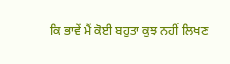ਕਿ ਭਾਵੇਂ ਮੈਂ ਕੋਈ ਬਹੁਤਾ ਕੁਝ ਨਹੀਂ ਲਿਖਣ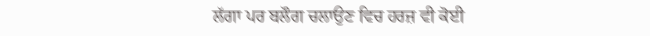ਲੱਗਾ ਪਰ ਬਲੌਗ ਚਲਾਉਣ ਵਿਚ ਹਰਜ਼ ਵੀ ਕੋਈ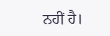ਨਹੀਂ ਹੈ।